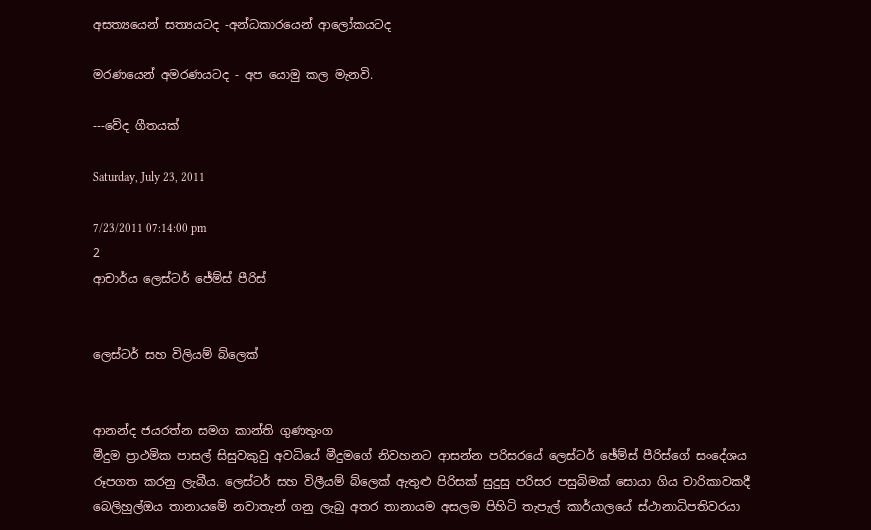අසත්‍යයෙන් සත්‍යයටද -අන්ධකාරයෙන් ආලෝකයටද

මරණයෙන් අමරණයටද - අප යොමු කල මැනවි.

---වේද ගීතයක්

Saturday, July 23, 2011

7/23/2011 07:14:00 pm
2
ආචාර්ය ලෙස්ටර් ජේම්ස් පීරිස්


ලෙස්ටර් සහ විලියම් බ්ලෙක්


ආනන්ද ජයරත්න සමග කාන්ති ගුණතුංග
මීදුම ප්‍රාථමික පාසල් සිසුවකුවු අවධියේ මීදුමගේ නිවහනට ආසන්න පරිසරයේ ලෙස්‌ටර් ඡේම්ස්‌ පීරිස්‌ගේ සංදේශය රූපගත කරනු ලැබීය. ලෙස්ටර් සහ විලීයම් බ්ලෙක් ඇතුළු පිරිසක් සුදුසු පරිසර පසුබිමක් සොයා ගිය චාරිකාවකදී බෙලිහුල්ඔය තානායමේ නවාතැන් ගනු ලැබු අතර තානායම අසලම පිහිටි තැපැල් කාර්යාලයේ ස්ථානාධිපතිවරයා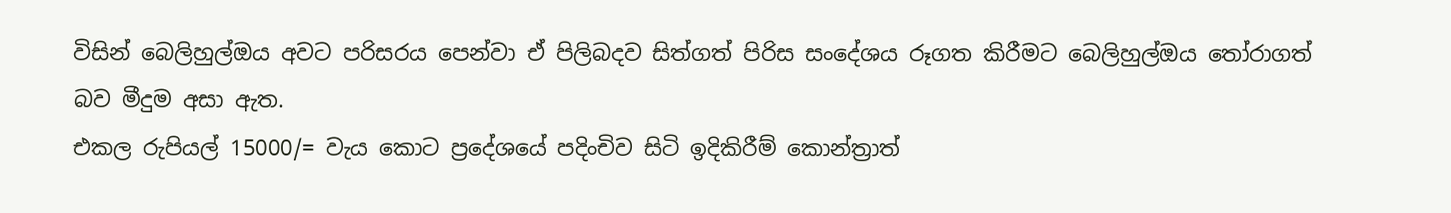විසින් බෙලිහුල්ඔය අවට පරිසරය පෙන්වා ඒ පිලිබදව සිත්ගත් පිරිස සංදේශය රූගත කිරීමට බෙලිහුල්ඔය තෝරාගත් බව මීදුම අසා ඇත.
එකල රුපියල් 15000/= වැය කොට ප්‍රදේශයේ පදිංචිව සිටි ඉදිකිරීම් කොන්ත්‍රාත්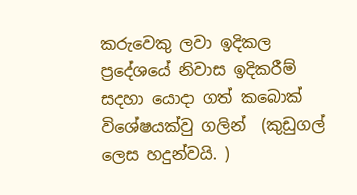කරුවෙකු ලවා ඉදිකල ප්‍රදේශයේ නිවාස ඉදිකරීම් සදහා යොදා ගත් කබොක් විශේෂයක්වු ගලින්  (කුඩුගල් ලෙස හදුන්වයි. )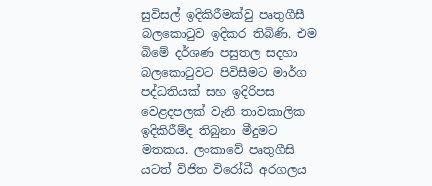සුවිසල් ඉදිකිරීමක්වු පෘතුගීසී බලකොටුව ඉදිකර තිබිණි. එම බිමේ දර්ශණ පසුතල සදහා බලකොටුවට පිවිසීමට මාර්ග පද්ධතියක් සහ ඉදිරිපස වෙළදපලක් වැනි තාවකාලික ඉදිකිරීම්ද තිබුනා මීදුමට මතකය. ලංකාවේ පෘතුගීසි යටත් විජිත විරෝධී අරගලය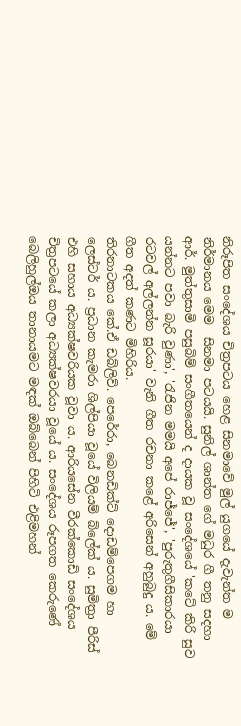නිරූපිත සංදේශය චිත්‍රපටය හෙළ සිනමාවේ මුල් යුගයේ දැවැන්ත ම නිර්මානය මෙම  සිනමා පටයයි. සුනිල් ශාන්ත ගේ මධුර ගී තනු සදහා  ආර්. මුත්තුසාමි පසුබිම් සංගීතයෙන් ද දායක වූ සංදේශයේ 'කටේ කිරි සුව යන්නට පවා බැරි වුණා', 'රැජින මමයි අපේ රාජ්ජේ', 'පුරුතුගීසිකාරයා රටවල් අල්ලන්න සූරයා' වැනි ගීත රචනා කළේ අරිසෙන් අහුබුදු ය. මේ ගීත අදත් කණට මිහිරිය.
තිරනාටකය කේ.ඒ ඩබ්ලිව්. පෙරේරා, බෙනඩික්ට් දොඩම්පෙගම හා ලෙස්ටර් ය. ප්‍රධාන කැමරා ශිල්පියා වූයේ විලියම් බ්ලේක් ය. සුමිත්‍රා පීරිස් එහි සහාය අධ්‍යක්ෂවරියක වූවා ය. ආරියසේන වීරක්කොඩි සංදේශය චිත්‍රපටයේ කලා අධ්‍යක්ෂවරයා වූයේ ය. සංදේශය රූපගත කෙරුණේ බෙලිහුල්ඔය තානායමට මඳක් ඔබ්බෙන් පිහිටි එළිමහන්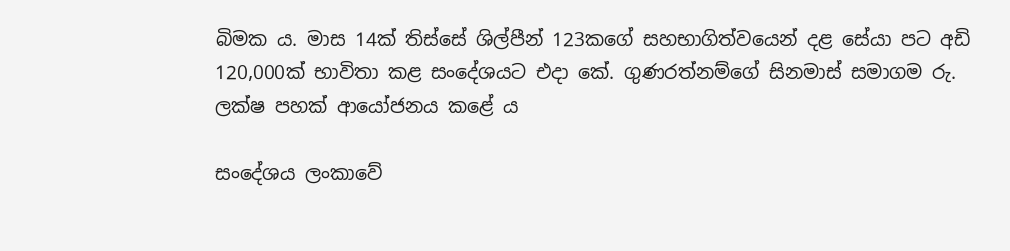බිමක ය. මාස 14ක් තිස්සේ ශිල්පීන් 123කගේ සහභාගිත්වයෙන් දළ සේයා පට අඩි 120,000ක් භාවිතා කළ සංදේශයට එදා කේ. ගුණරත්නම්ගේ සිනමාස් සමාගම රු. ලක්ෂ පහක් ආයෝජනය කළේ ය

සංදේශය ලංකාවේ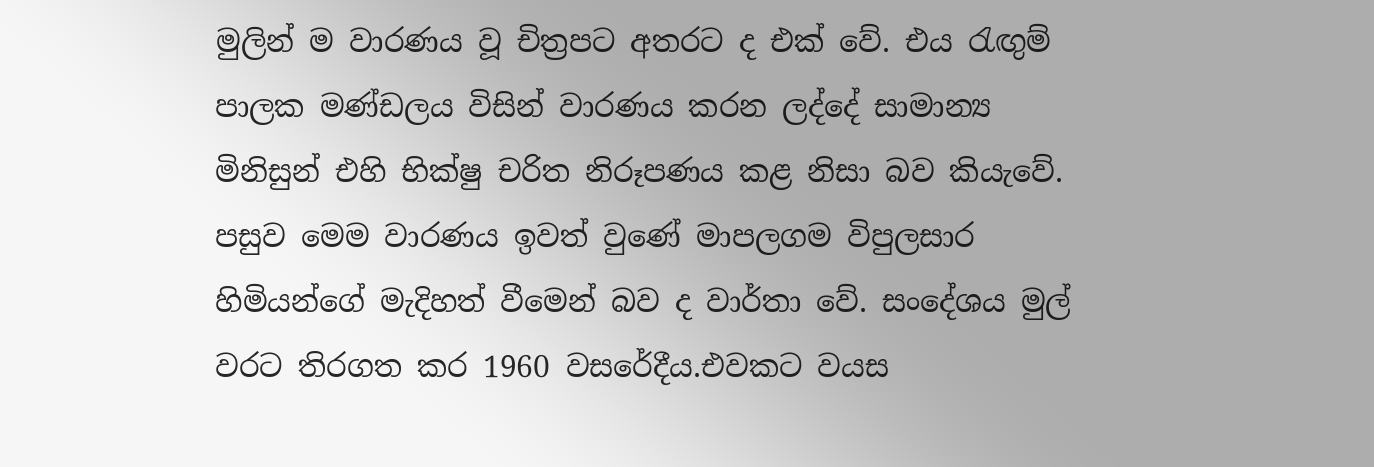මුලින් ම වාරණය වූ චිත්‍රපට අතරට ද එක් වේ. එය රැඟුම් පාලක මණ්ඩලය විසින් වාරණය කරන ලද්දේ සාමාන්‍ය මිනිසුන් එහි භික්ෂු චරිත නිරූපණය කළ නිසා බව කියැවේ. පසුව මෙම වාරණය ඉවත් වුණේ මාපලගම විපුලසාර හිමියන්ගේ මැදිහත් වීමෙන් බව ද වාර්තා වේ. සංදේශය මුල් වරට තිරගත කර 1960 වසරේදීය.එවකට වයස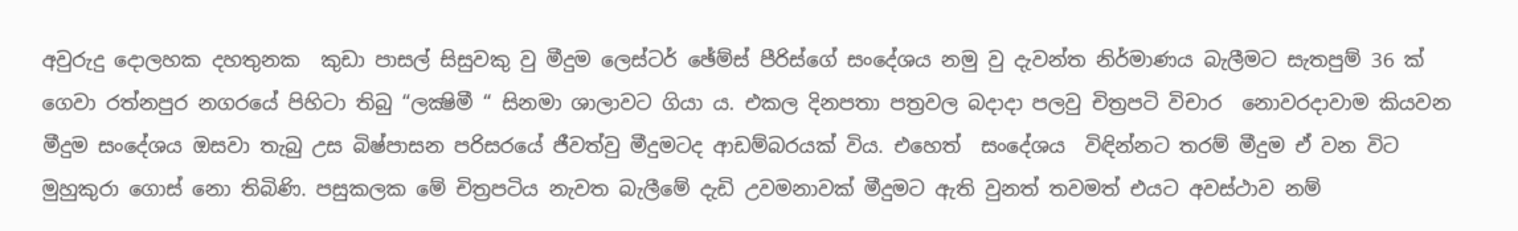අවුරුදු දොලහක දහතුනක  කුඩා පාසල් සිසුවකු වු මීදුම ලෙස්‌ටර් ඡේම්ස්‌ පීරිස්‌ගේ සංදේශය නමු වු දැවන්ත නිර්මාණය බැලීමට සැතපුම් 36 ක් ගෙවා රත්නපුර නගරයේ පිහිටා තිබු “ලක්‍ෂිමී “ සිනමා ශාලාවට ගියා ය. එකල දිනපතා පත්‍රවල බදාදා පලවු චිත්‍රපටි විචාර  නොවරදාවාම කියවන මීදුම සංදේශය ඔසවා තැබු උස බිෂ්පාසන පරිසරයේ ජීවත්වු මීදුමටද ආඩම්බරයක් විය. එහෙත්  සංදේශය  විඳින්නට තරම් මීදුම ඒ වන විට  මුහුකුරා ගොස් නො තිබිණි. පසුකලක මේ චිත්‍රපටිය නැවත බැලීමේ දැඩි උවමනාවක් මීදුමට ඇති වුනත් තවමත් එයට අවස්ථාව නම්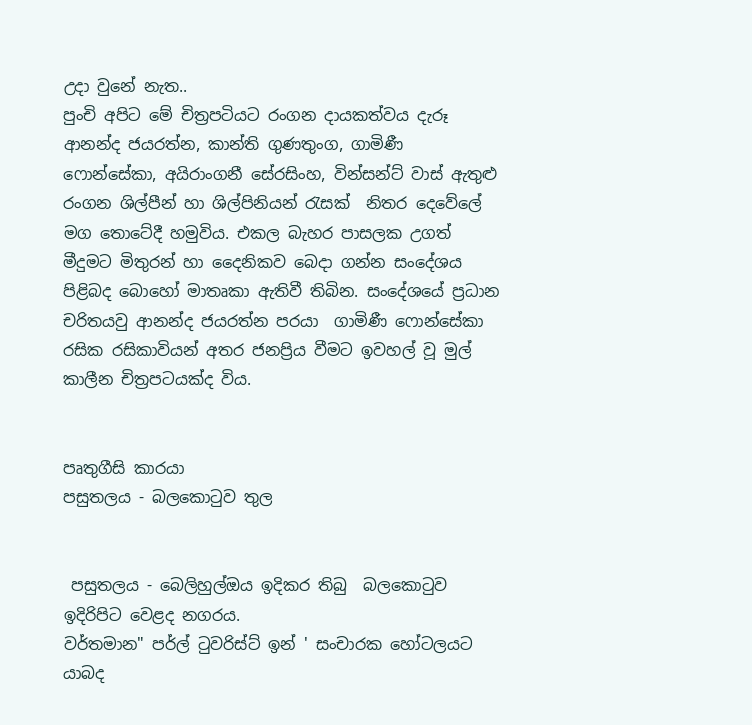උදා වුනේ නැත..
පුංචි අපිට මේ චිත්‍රපටියට රංගන දායකත්වය දැරූ ආනන්ද ජයරත්න, කාන්ති ගුණතුංග, ගාමිණී ෆොන්සේකා, අයිරාංගනී සේරසිංහ, වින්සන්ට් වාස් ඇතුළු රංගන ශිල්පීන් හා ශිල්පිනියන් රැසක්  නිතර දෙවේලේ මග තොටේදී හමුවිය. එකල බැහර පාසලක උගත් මීදුමට මිතුරන් හා ‍දෛනිකව බෙදා ගන්න සංදේශය පිළිබද බොහෝ මාතෘකා ඇතිවී තිබින. සංදේශයේ ප්‍රධාන චරිතයවු ආනන්ද ජයරත්න පරයා  ගාමිණී ෆොන්සේකා රසික රසිකාවියන් අතර ජනප්‍රිය වීමට ඉවහල් වූ මුල් කාලීන චිත්‍රපටයක්ද විය.


පෘතුගීසි කාරයා
පසුතලය - බලකොටුව තුල


 පසුතලය - බෙලිහුල්ඔය ඉදිකර තිබු  බලකොටුව ඉදිරිපිට වෙළද නගරය.
වර්තමාන" පර්ල් ටුවරිස්ට් ඉන් ' සංචාරක හෝටලයට යාබද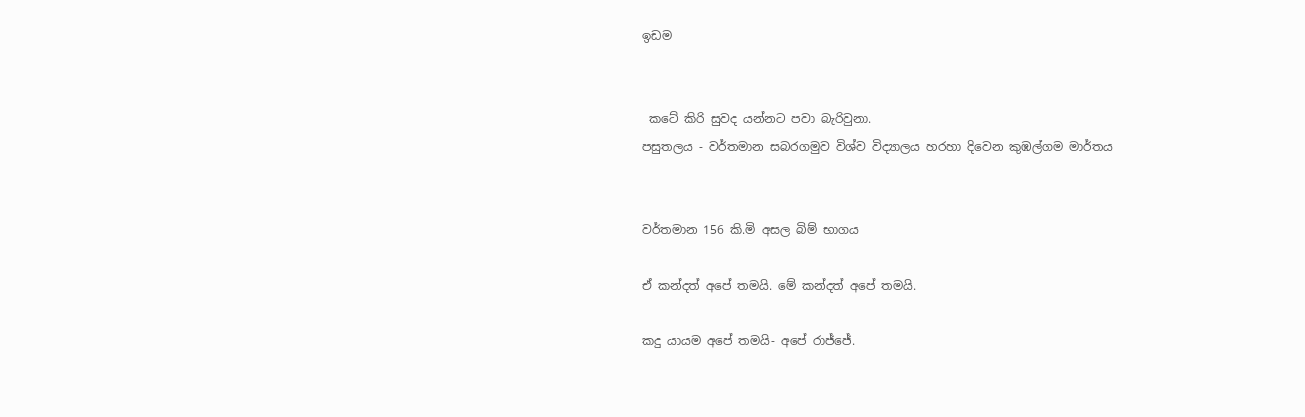ඉඩම


 කටේ කිරි සුවද යන්නට පවා බැරිවුනා.
පසුතලය - වර්තමාන සබරගමුව විශ්ව විද්‍යාලය හරහා දිවෙන කුඹල්ගම මාර්තය


වර්තමාන 156 කි.මි අසල බිම් භාගය

ඒ කන්දත් අපේ තමයි. මේ කන්දත් අපේ තමයි.

කදු යායම අපේ තමයි- අපේ රාජ්ජේ.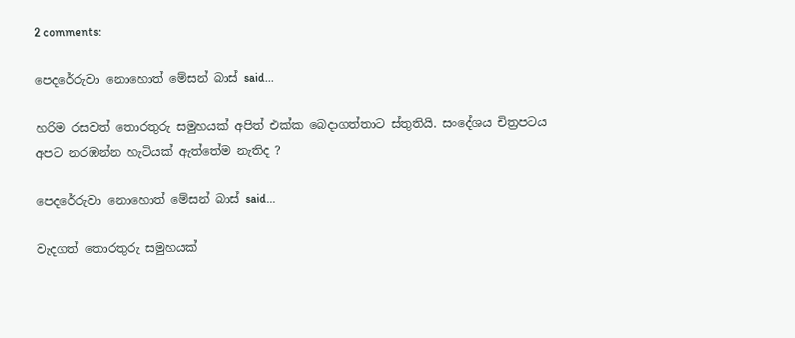2 comments:

පෙදරේරුවා නොහොත් මේසන් බාස් said...

හරිම රසවත් තොරතුරු සමුහයක් අපිත් එක්ක බෙදාගත්තාට ස්තුතියි. සංදේශය චිත්‍රපටය අපට නරඹන්න හැටියක් ඇත්තේම නැතිද ?

පෙදරේරුවා නොහොත් මේසන් බාස් said...

වැදගත් තොරතුරු සමුහයක්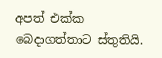අපත් එක්ක බෙදාගත්තාට ස්තුතියි.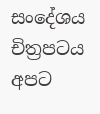සංදේශය චිත්‍රපටය අපට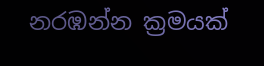නරඹන්න ක්‍රමයක්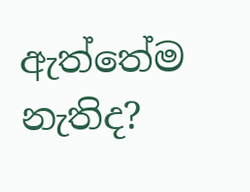ඇත්තේම නැතිද?